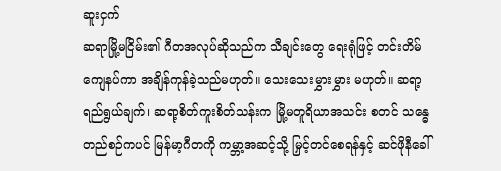ဆူးငှက်
ဆရာမြို့မငြိမ်း၏ ဂီတအလုပ်ဆိုသည်က သီချင်းတွေ ရေးရုံဖြင့် တင်းတိမ်ကျေနပ်ကာ အချိန်ကုန်ခဲ့သည်မဟုတ်။ သေးသေးမွှားမွှား မဟုတ်။ ဆရာ့ရည်ရွယ်ချက်၊ ဆရာ့စိတ်ကူးစိတ်သန်းက မြို့မတူရိယာအသင်း စတင် သန္ဓေတည်စဉ်ကပင် မြန်မာ့ဂီတကို ကမ္ဘာ့အဆင့်သို့ မြှင့်တင်စေရန်နှင့် ဆင်ဖိုနီခေါ်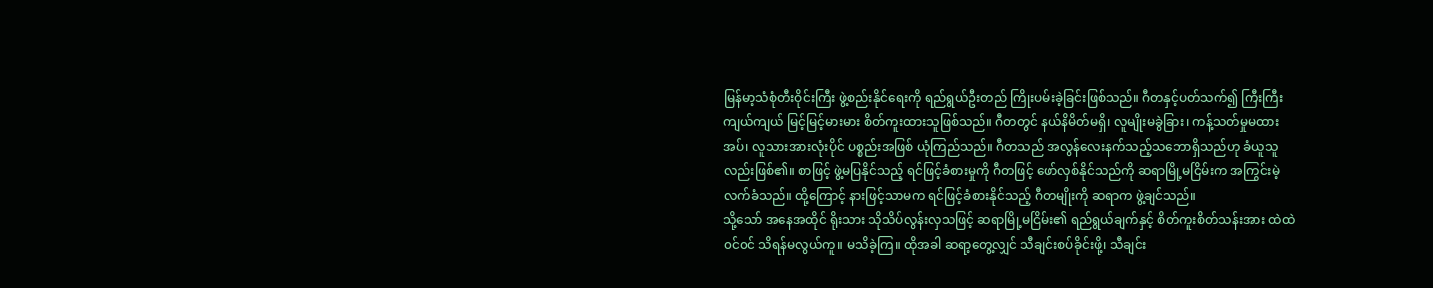မြန်မာ့သံစုံတီးဝိုင်းကြီး ဖွဲ့စည်းနိုင်ရေးကို ရည်ရွယ်ဦးတည် ကြိုးပမ်းခဲ့ခြင်းဖြစ်သည်။ ဂီတနှင့်ပတ်သက်၍ ကြီးကြီးကျယ်ကျယ် မြင့်မြင့်မားမား စိတ်ကူးထားသူဖြစ်သည်။ ဂီတတွင် နယ်နိမိတ်မရှိ၊ လူမျိုးမခွဲခြား၊ ကန့်သတ်မှုမထားအပ်၊ လူသားအားလုံးပိုင် ပစ္စည်းအဖြစ် ယုံကြည်သည်။ ဂီတသည် အလွန်လေးနက်သည့်သဘောရှိသည်ဟု ခံယူသူလည်းဖြစ်၏။ စာဖြင့် ဖွဲ့မပြနိုင်သည့် ရင်ဖြင့်ခံစားမှုကို ဂီတဖြင့် ဖော်လှစ်နိုင်သည်ကို ဆရာမြို့မငြိမ်းက အကြွင်းမဲ့လက်ခံသည်။ ထို့ကြောင့် နားဖြင့်သာမက ရင်ဖြင့်ခံစားနိုင်သည့် ဂီတမျိုးကို ဆရာက ဖွဲ့ချင်သည်။
သို့သော် အနေအထိုင် ရိုးသား သိုသိပ်လွန်းလှသဖြင့် ဆရာမြို့မငြိမ်း၏ ရည်ရွယ်ချက်နှင့် စိတ်ကူးစိတ်သန်းအား ထဲထဲ၀င်၀င် သိရန်မလွယ်ကူ။ မသိခဲ့ကြ။ ထိုအခါ ဆရာ့တွေ့လျှင် သီချင်းစပ်ခိုင်းဖို့၊ သီချင်း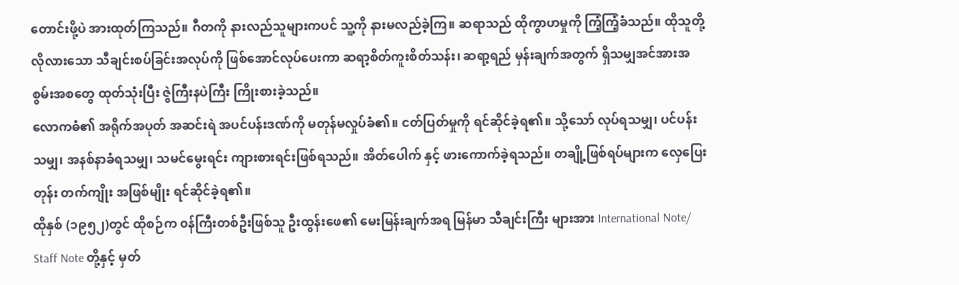တောင်းဖို့ပဲ အားထုတ်ကြသည်။ ဂီတကို နားလည်သူများကပင် သူ့ကို နားမလည်ခဲ့ကြ။ ဆရာသည် ထိုကွာဟမှုကို ကြံ့ကြံ့ခံသည်။ ထိုသူတို့ လိုလားသော သီချင်းစပ်ခြင်းအလုပ်ကို ဖြစ်အောင်လုပ်ပေးကာ ဆရာ့စိတ်ကူးစိတ်သန်း၊ ဆရာ့ရည် မှန်းချက်အတွက် ရှိသမျှအင်အားအစွမ်းအစတွေ ထုတ်သုံးပြီး ဇွဲကြီးနပဲကြီး ကြိုးစားခဲ့သည်။
လောကဓံ၏ အရိုက်အပုတ် အဆင်းရဲ အပင်ပန်းဒဏ်ကို မတုန်မလှုပ်ခံ၏။ ငတ်ပြတ်မှုကို ရင်ဆိုင်ခဲ့ရ၏။ သို့သော် လုပ်ရသမျှ၊ ပင်ပန်းသမျှ၊ အနစ်နာခံရသမျှ၊ သမင်မွေးရင်း ကျားစားရင်းဖြစ်ရသည်။ အိတ်ပေါက် နှင့် ဖားကောက်ခဲ့ရသည်။ တချို့ဖြစ်ရပ်များက လှေပြေးတုန်း တက်ကျိုး အဖြစ်မျိုး ရင်ဆိုင်ခဲ့ရ၏။
ထိုနှစ် (၁၉၅၂)တွင် ထိုစဉ်က ၀န်ကြီးတစ်ဦးဖြစ်သူ ဦးထွန်းဖေ၏ မေးမြန်းချက်အရ မြန်မာ သီချင်းကြီး များအား International Note/ Staff Note တို့နှင့် မှတ်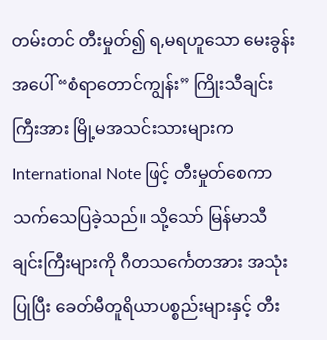တမ်းတင် တီးမှုတ်၍ ရ,မရဟူသော မေးခွန်းအပေါ် “စံရာတောင်ကျွန်း” ကြိုးသီချင်းကြီးအား မြို့မအသင်းသားများက International Note ဖြင့် တီးမှုတ်စေကာ သက်သေပြခဲ့သည်။ သို့သော် မြန်မာသီချင်းကြီးများကို ဂီတသင်္ကေတအား အသုံးပြုပြီး ခေတ်မီတူရိယာပစ္စည်းများနှင့် တီး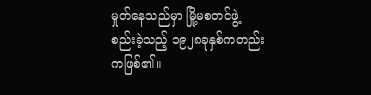မှုတ်နေသည်မှာ မြို့မစတင်ဖွဲ့ စည်းခဲ့သည့် ၁၉၂၈ခုနှစ်ကတည်းကဖြစ်၏။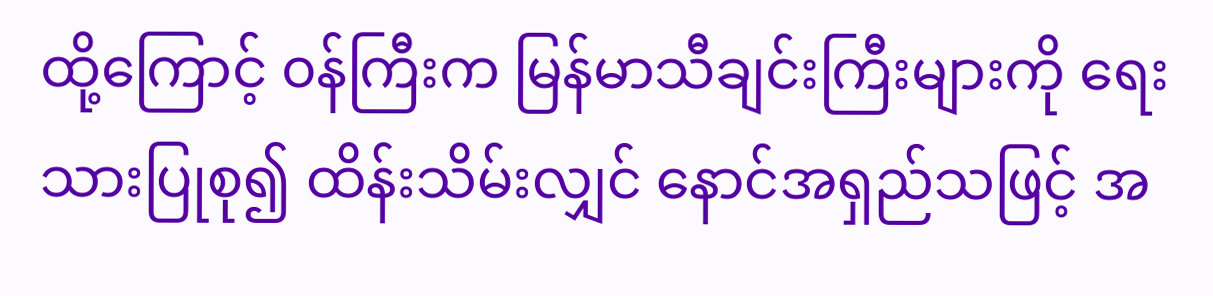ထို့ကြောင့် ၀န်ကြီးက မြန်မာသီချင်းကြီးများကို ရေးသားပြုစု၍ ထိန်းသိမ်းလျှင် နောင်အရှည်သဖြင့် အ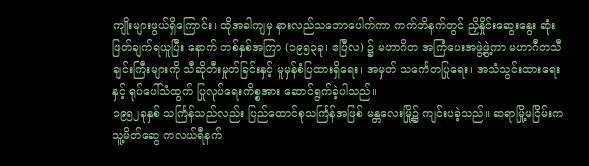ကျိုးများဖွယ်ရှိကြောင်း၊ ထိုအခါကျမှ နားလည်သဘောပေါက်ကာ ကက်ဘိနက်တွင် ညှိနှိုင်းဆွေးနွေး ဆုံးဖြတ်ချက်ရယူပြီး နောက် တစ်နှစ်အကြာ (၁၉၅၃ခု၊ ဧပြီလ) ၌ မဟာဂိတ အကြံပေးအဖွဲ့ဖွဲ့ကာ မဟာဂီတသီချင်းကြီးများကို သီဆိုတီးမှုတ်ခြင်းနှင့် မူမှန်စံပြထားရှိရေး၊ အမှတ် သင်္ကေတပြုရေး၊ အသံသွင်းထားရေးနှင့် ရုပ်ပေါ်သံထွက် ပြုလုပ်ရေးကိစ္စအား ဆောင်ရွက်ခဲ့ပါသည်။
၁၉၅၂ခုနှစ် သင်္ကြန်သည်လည်း ပြည်ထောင်စုသင်္ကြန်အဖြစ် မန္တလေးမြို့၌ ကျင်းပခဲ့သည်။ ဆရာမြို့မငြိမ်းက သူ့မိတ်ဆွေ ကလယ်ရီနက်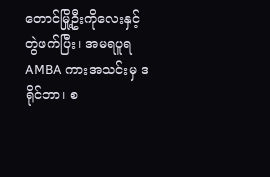တောင်မြို့ဦးကိုလေးနှင့် တွဲဖက်ပြီး၊ အမရပူရ AMBA ကားအသင်းမှ ဒရိုင်ဘာ၊ စ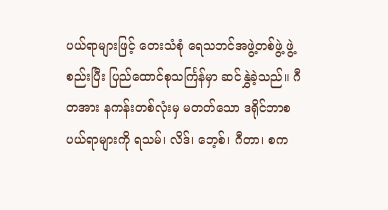ပယ်ရာများဖြင့် တေးသံစုံ ရေသဘင်အဖွဲ့တစ်ဖွဲ့ ဖွဲ့စည်းပြီး ပြည်ထောင်စုသင်္ကြန်မှာ ဆင်နွှဲခဲ့သည်။ ဂီတအား နကန်းတစ်လုံးမှ မတတ်သော ဒရိုင်ဘာစပယ်ရာများကို ရသမ်၊ လိဒ်၊ ဘေ့စ်၊ ဂီတာ၊ စက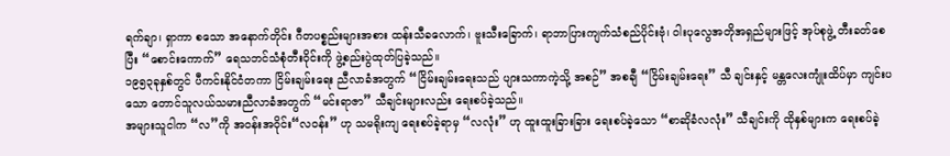ရက်ချာ၊ ရှာကာ စသော အနောက်တိုင်း ဂီတပစ္စည်းများအစား ထန်းသီခလောက်၊ ဗူးသီးခြောက်၊ ရာဘာပြားကျက်သံစည်ပိုင်းဗုံ၊ ဝါးပုလွေအတိုအရှည်များဖြင့် အုပ်စုဖွဲ့ တီးခတ်စေပြီး “စောင်းကောက်” ရေသဘင်သံစုံတီးဝိုင်းကို ဖွဲ့စည်းပွဲထုတ်ပြခဲ့သည်။
၁၉၅၃ခုနှစ်တွင် ပီကင်းနိုင်ငံတကာ ငြိမ်းချမ်းရေး ညီလာခံအတွက် “ငြိမ်းချမ်းရေးသည် ပျားသကာကဲ့သို့ အစဉ်” အစချီ “ငြိမ်းချမ်းရေး” သီ ချင်းနှင့် မန္တလေးကျုံးထိပ်မှာ ကျင်းပသော တောင်သူလယ်သမားညီလာခံအတွက် “မင်းရာဇာ” သီချင်းများလည်း ရေးစပ်ခဲ့သည်။
အများသူငါက “လ”ကို အ၀န်းအဝိုင်း“လ၀န်း” ဟု သမရိုးကျ ရေးစပ်ခဲ့ရာမှ “လလုံး” ဟု ထူးထူးခြားခြား ရေးစပ်ခဲ့သော “စာဆိုခံလလုံး” သီချင်းကို ထိုနှစ်များက ရေးစပ်ခဲ့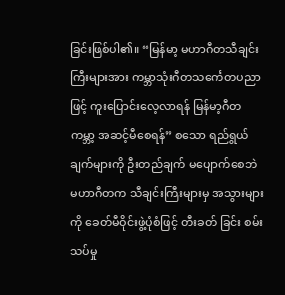ခြင်းဖြစ်ပါ၏။ “မြန်မာ့ မဟာဂီတသီချင်းကြီးများအား ကမ္ဘာသုံးဂီတသင်္ကေတပညာဖြင့် ကူးပြောင်းလေ့လာရန် မြန်မာ့ဂီတကမ္ဘာ့ အဆင့်မီစေရန်” စသော ရည်ရွယ်ချက်များကို ဦးတည်ချက် မပျောက်စေဘဲ မဟာဂီတက သီချင်းကြီးများမှ အသွားများကို ခေတ်မီဝိုင်းဖွဲ့ပုံစံဖြင့် တီးခတ် ခြင်း စမ်းသပ်မှု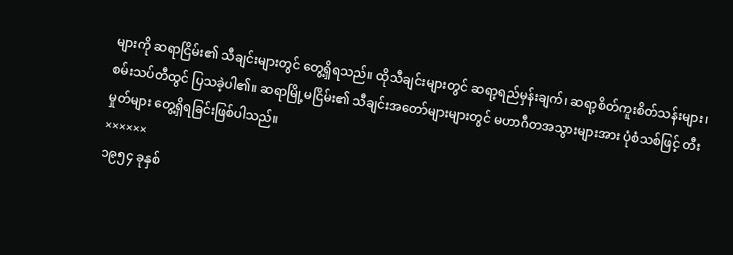များကို ဆရာငြိမ်း၏ သီချင်းများတွင် တွေ့ရှိရသည်။ ထိုသီချင်းများတွင် ဆရာ့ရည်မှန်းချက်၊ ဆရာ့စိတ်ကူးစိတ်သန်းများ၊ စမ်းသပ်တီထွင် ပြသခဲ့ပါ၏။ ဆရာမြို့မငြိမ်း၏ သီချင်းအတော်များများတွင် မဟာဂီတအသွားများအား ပုံစံသစ်ဖြင့် တီးမှုတ်များ တွေ့ရှိရခြင်းဖြစ်ပါသည်။
××××××
၁၉၅၄ ခုနှစ်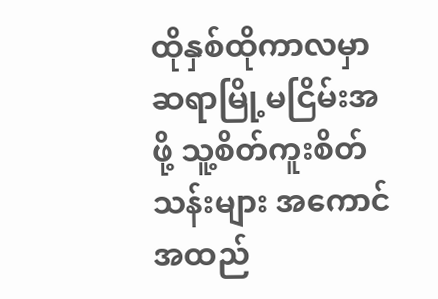ထိုနှစ်ထိုကာလမှာ ဆရာမြို့မငြိမ်းအဖို့ သူ့စိတ်ကူးစိတ်သန်းများ အကောင်အထည်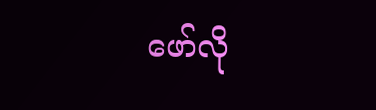ဖော်လို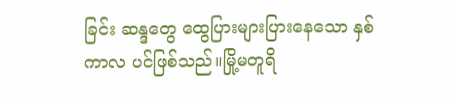ခြင်း ဆန္ဒတွေ ထွေပြားများပြားနေသော နှစ်ကာလ ပင်ဖြစ်သည်။မြို့မတူရိ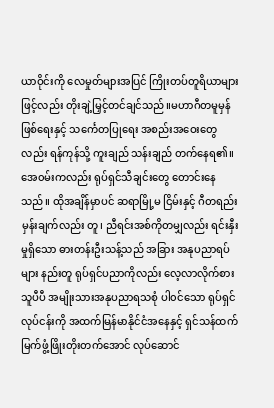ယာဝိုင်းကို လေမှုတ်များအပြင် ကြိုးတပ်တူရိယာများဖြင့်လည်း တိုးချဲ့မြှင့်တင်ချင်သည်။မဟာဂီတမူမှန်ဖြစ်ရေးနှင့် သင်္ကေတပြုရေး အစည်းအဝေးတွေလည်း ရန်ကုန်သို့ ကူးချည် သန်းချည် တက်နေရ၏။ အေ၀မ်းကလည်း ရုပ်ရှင်သီချင်းတွေ တောင်းနေသည်။ ထိုအချိန်မှာပင် ဆရာမြို့မ ငြိမ်းနှင့် ဂီတရည်းမှန်းချက်လည်း တူ၊ ညီရင်းအစ်ကိုတမျှလည်း ရင်းနှီးမှုရှိသော ဓားတန်းဦးသန့်သည် အခြား အနုပညာရပ်များ နည်းတူ ရုပ်ရှင်ပညာကိုလည်း လေ့လာလိုက်စားသူပီပီ အမျိုးသားအနုပညာရသစုံ ပါ၀င်သော ရုပ်ရှင်လုပ်ငန်းကို အထက်မြန်မာနိုင်ငံအနေနှင့် ရှင်သန်ထက်မြက်ဖွံ့ဖြိုးတိုးတက်အောင် လုပ်ဆောင်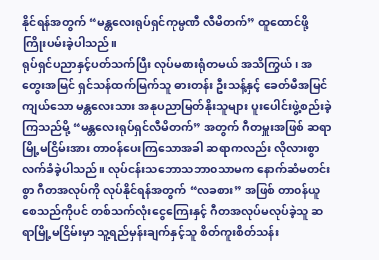နိုင်ရန်အတွက် “မန္တလေးရုပ်ရှင်ကုမ္ပဏီ လီမိတက်” ထူထောင်ဖို့ ကြိုးပမ်းခဲ့ပါသည်။
ရုပ်ရှင်ပညာနှင့်ပတ်သက်ပြီး လုပ်မစားရုံတမယ် အသိကြွယ်၊ အတွေးအမြင် ရှင်သန်ထက်မြက်သူ ဓားတန်း ဦးသန့်နှင့် ခေတ်မီအမြင်ကျယ်သော မန္တလေးသား အနုပညာမြတ်နိုးသူများ ပူးပေါင်းဖွဲ့စည်းခဲ့ကြသည်မို့ “မန္တလေးရုပ်ရှင်လီမိတက်” အတွက် ဂီတမှူးအဖြစ် ဆရာမြို့မငြိမ်းအား တာ၀န်ပေးကြသောအခါ ဆရာကလည်း လိုလားစွာ လက်ခံခဲ့ပါသည်။ လုပ်ငန်းသဘောသဘာ၀သာမက နောက်ဆံမတင်းစွာ ဂီတအလုပ်ကို လုပ်နိုင်ရန်အတွက် “လခစား” အဖြစ် တာ၀န်ယူစေသည်ကိုပင် တစ်သက်လုံးငွေကြေးနှင့် ဂီတအလုပ်မလုပ်ခဲ့သူ ဆရာမြို့မငြိမ်းမှာ သူ့ရည်မှန်းချက်နှင့်သူ စိတ်ကူးစိတ်သန်း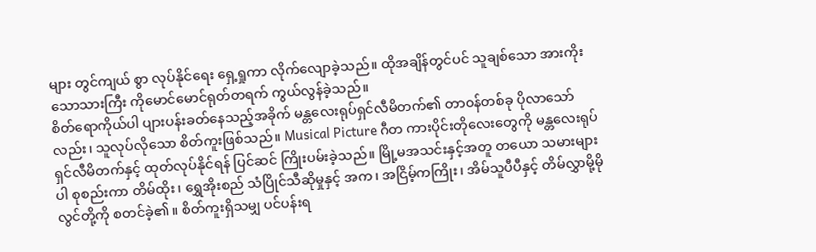များ တွင်ကျယ် စွာ လုပ်နိုင်ရေး ရှေ့ရှုကာ လိုက်လျောခဲ့သည်။ ထိုအချိန်တွင်ပင် သူချစ်သော အားကိုးသောသားကြီး ကိုမောင်မောင်ရုတ်တရက် ကွယ်လွန်ခဲ့သည်။
စိတ်ရောကိုယ်ပါ ပျားပန်းခတ်နေသည့်အခိုက် မန္တလေးရုပ်ရှင်လီမိတက်၏ တာ၀န်တစ်ခု ပိုလာသော်လည်း၊ သူလုပ်လိုသော စိတ်ကူးဖြစ်သည်။ Musical Picture ဂီတ ကားပိုင်းတိုလေးတွေကို မန္တလေးရုပ်ရှင်လီမိတက်နှင့် ထုတ်လုပ်နိုင်ရန် ပြင်ဆင် ကြိုးပမ်းခဲ့သည်။ မြို့မအသင်းနှင့်အတူ တယော သမားများပါ စုစည်းကာ တိမ်ထိုး၊ ရွှေအိုးစည် သံပြိုင်သီဆိုမှုနှင့် အက၊ အငြိမ့်ကကြိုး၊ အိမ်သူပီပီနှင့် တိမ်လွှာမို့မိုလွင်တို့ကို စတင်ခဲ့၏။ စိတ်ကူးရှိသမျှ ပင်ပန်းရ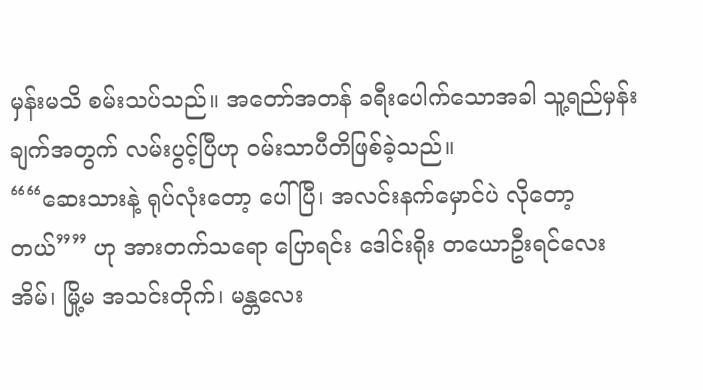မှန်းမသိ စမ်းသပ်သည်။ အတော်အတန် ခရီးပေါက်သောအခါ သူ့ရည်မှန်းချက်အတွက် လမ်းပွင့်ပြီဟု ၀မ်းသာပီတိဖြစ်ခဲ့သည်။
““ဆေးသားနဲ့ ရုပ်လုံးတော့ ပေါ်ပြီ၊ အလင်းနက်မှောင်ပဲ လိုတော့တယ်”” ဟု အားတက်သရော ပြောရင်း ဒေါင်းရိုး တယောဦးရင်လေးအိမ်၊ မြို့မ အသင်းတိုက်၊ မန္တလေး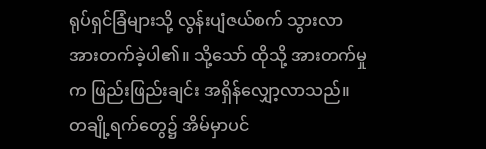ရုပ်ရှင်ခြံများသို့ လွန်းပျံဇယ်စက် သွားလာအားတက်ခဲ့ပါ၏။ သို့သော် ထိုသို့ အားတက်မှုက ဖြည်းဖြည်းချင်း အရှိန်လျှော့လာသည်။ တချို့ရက်တွေ၌ အိမ်မှာပင်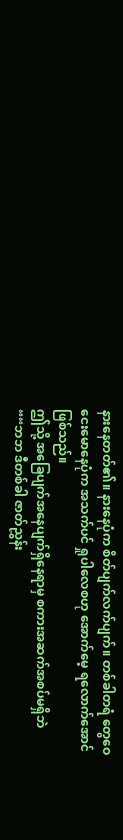နားနေတတ်၏။ နားနေပုံက စိတ်ပျက်လက်ပျက်။ တစ်ခါတရံ တွေဝေငေးမောနေပုံက အသက်ပင် ရှုပါလေစဟု အောက်မေ့ ရလောက်အောင် ဖြစ်သည်။
ဤသို့ အခြေပျက်အနေပျက်ရှိနေရာမှ စကားအဆက်အစပ်မရှိဘဲ ““ဘဘ ဒီတစ်ခါ ဇာတ်ညွှန်း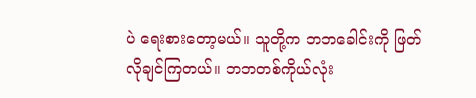ပဲ ရေးစားတော့မယ်။ သူတို့က ဘဘခေါင်းကို ဖြတ်လိုချင်ကြတယ်။ ဘဘတစ်ကိုယ်လုံး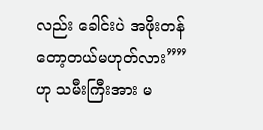လည်း ခေါင်းပဲ အဖိုးတန် တော့တယ်မဟုတ်လား”” ဟု သမီးကြီးအား မ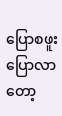ပြောစဖူး ပြောလာတော့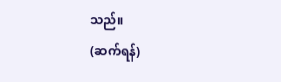သည်။
(ဆက်ရန်)